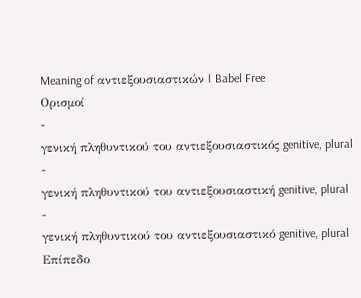Meaning of αντιεξουσιαστικών | Babel Free
Ορισμοί
-
γενική πληθυντικού του αντιεξουσιαστικός genitive, plural
-
γενική πληθυντικού του αντιεξουσιαστική genitive, plural
-
γενική πληθυντικού του αντιεξουσιαστικό genitive, plural
Επίπεδο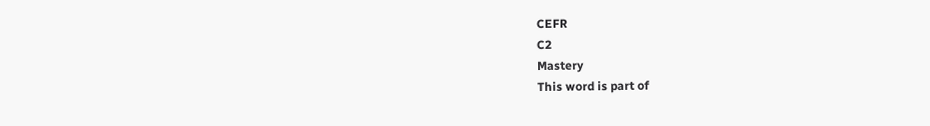CEFR
C2
Mastery
This word is part of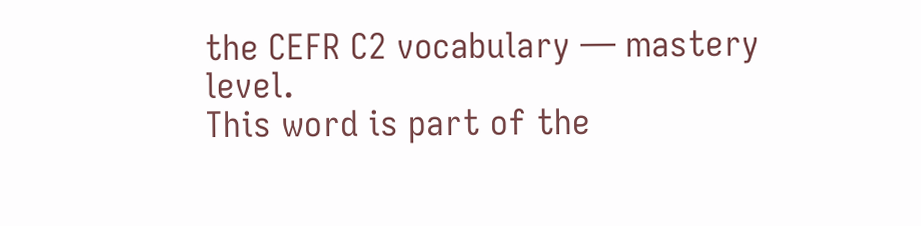the CEFR C2 vocabulary — mastery level.
This word is part of the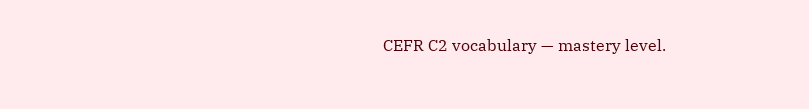CEFR C2 vocabulary — mastery level.